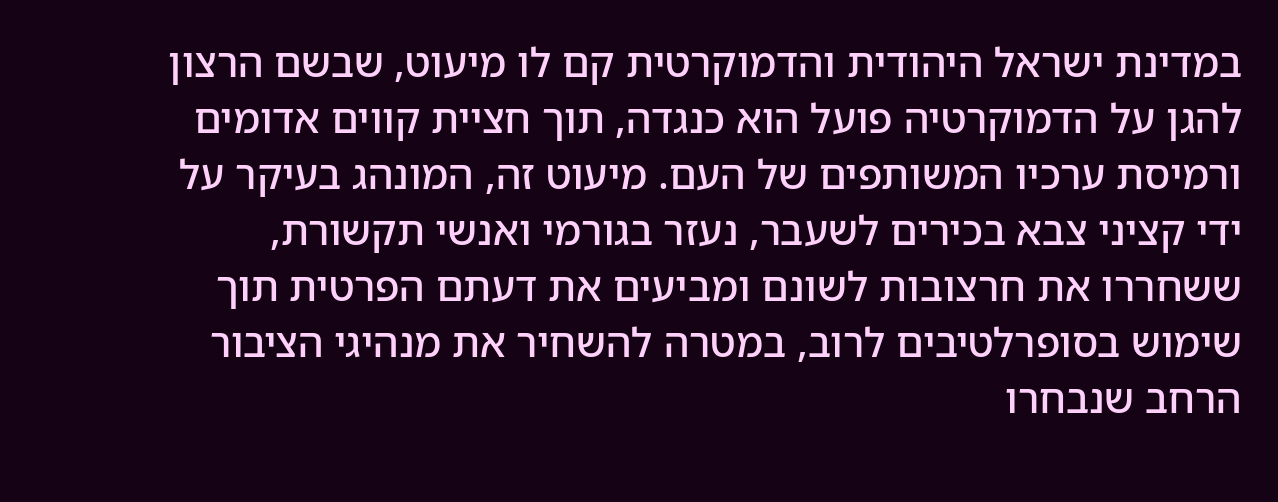במדינת ישראל היהודית והדמוקרטית קם לו מיעוט, שבשם הרצון להגן על הדמוקרטיה פועל הוא כנגדה, תוך חציית קווים אדומים ורמיסת ערכיו המשותפים של העם. מיעוט זה, המונהג בעיקר על ידי קציני צבא בכירים לשעבר, נעזר בגורמי ואנשי תקשורת, ששחררו את חרצובות לשונם ומביעים את דעתם הפרטית תוך שימוש בסופרלטיבים לרוב, במטרה להשחיר את מנהיגי הציבור הרחב שנבחרו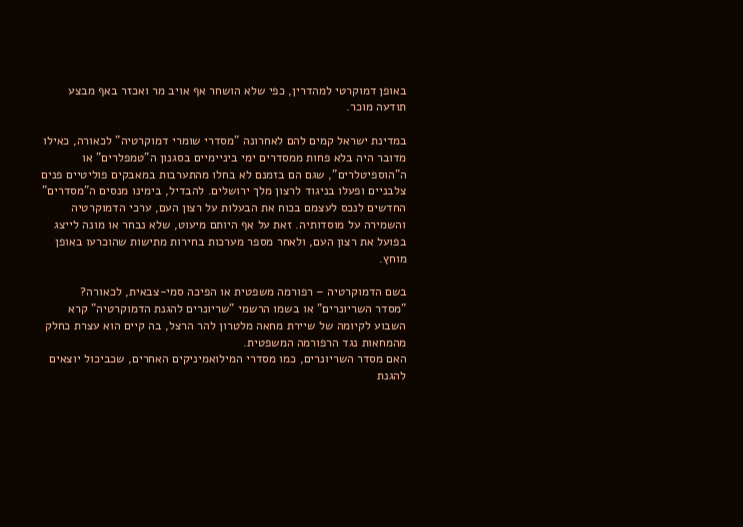באופן דמוקרטי למהדרין, כפי שלא הושחר אף אויב מר ואכזר באף מבצע תודעה מוכר.

במדינת ישראל קמים להם לאחרונה "מסדרי שומרי דמוקרטיה" לכאורה, כאילו מדובר היה בלא פחות ממסדרים ימי ביניימיים בסגנון ה"טמפלרים" או ה"הוספיטלרים", שגם הם בזמנם לא בחלו מהתערבות במאבקים פוליטיים פנים צלבניים ופעלו בניגוד לרצון מלך ירושלים. להבדיל, בימינו מנסים ה"מסדרים" החדשים לנכס לעצמם בכוח את הבעלות על רצון העם, ערכי הדמוקרטיה והשמירה על מוסדותיה. זאת על אף היותם מיעוט, שלא נבחר או מונה לייצג בפועל את רצון העם, ולאחר מספר מערכות בחירות מתישות שהוכרעו באופן מוחץ.

בשם הדמוקרטיה – רפורמה משפטית או הפיכה סמי-צבאית, לכאורה?
"מסדר השריונרים" או בשמו הרשמי "שריונרים להגנת הדמוקרטיה" קרא השבוע לקיומה של שיירת מחאה מלטרון להר הרצל, בה קיים הוא עצרת כחלק מהמחאות נגד הרפורמה המשפטית.
האם מסדר השריונרים, כמו מסדרי המילואמיניקים האחרים, שכביכול יוצאים להגנת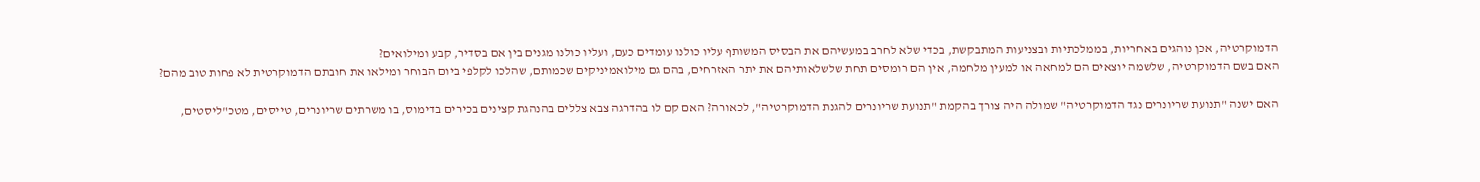הדמוקרטיה, אכן נוהגים באחריות, בממלכתיות ובצניעות המתבקשת, בכדי שלא לחרב במעשיהם את הבסיס המשותף עליו כולנו עומדים כעם, ועליו כולנו מגנים בין אם בסדיר, קבע ומילואים?
האם בשם הדמוקרטיה, שלשמה יוצאים הם למחאה או למעין מלחמה, אין הם רומסים תחת שלשלאותיהם את יתר האזרחים, בהם גם מילואמיניקים שכמותם, שהלכו לקלפי ביום הבוחר ומילאו את חובתם הדמוקרטית לא פחות טוב מהם?

האם ישנה "תנועת שריונרים נגד הדמוקרטיה" שמולה היה צורך בהקמת "תנועת שריונרים להגנת הדמוקרטיה", לכאורה? האם קם לו בהדרגה צבא צללים בהנהגת קצינים בכירים בדימוס, בו משרתים שריונרים, טייסים, מטכ"ליסטים,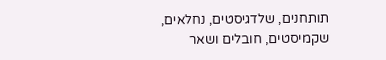תותחנים, שלדגיסטים, נחלאים, שקמיסטים, חובלים ושאר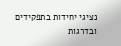נציגי יחידות בתפקידים ובדרגות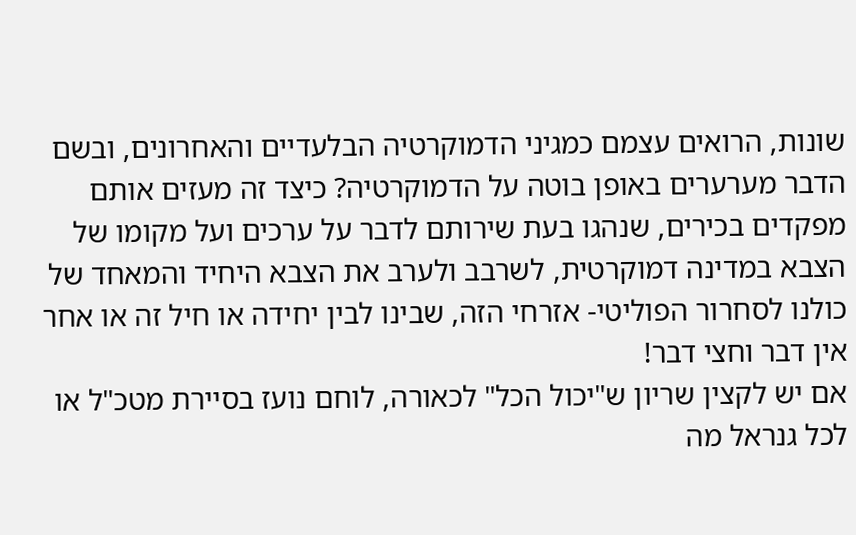שונות, הרואים עצמם כמגיני הדמוקרטיה הבלעדיים והאחרונים, ובשם הדבר מערערים באופן בוטה על הדמוקרטיה? כיצד זה מעזים אותם מפקדים בכירים, שנהגו בעת שירותם לדבר על ערכים ועל מקומו של הצבא במדינה דמוקרטית, לשרבב ולערב את הצבא היחיד והמאחד של כולנו לסחרור הפוליטי- אזרחי הזה, שבינו לבין יחידה או חיל זה או אחר אין דבר וחצי דבר!
אם יש לקצין שריון ש"יכול הכל" לכאורה, לוחם נועז בסיירת מטכ"ל או לכל גנראל מה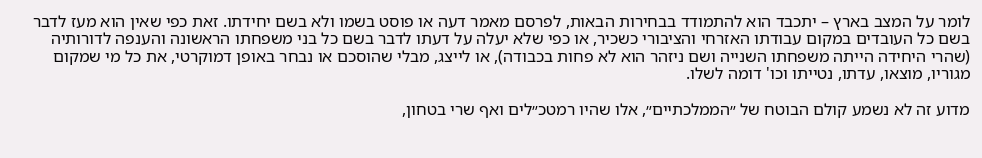לומר על המצב בארץ – יתכבד הוא להתמודד בבחירות הבאות, לפרסם מאמר דעה או פוסט בשמו ולא בשם יחידתו. זאת כפי שאין הוא מעז לדבר בשם כל העובדים במקום עבודתו האזרחי והציבורי כשכיר, או כפי שלא יעלה על דעתו לדבר בשם כל בני משפחתו הראשונה והענפה לדורותיה (שהרי היחידה הייתה משפחתו השנייה ושם ניזהר הוא לא פחות בכבודה), או לייצג, מבלי שהוסכם או נבחר באופן דמוקרטי, את כל מי שמקום מגוריו, מוצאו, עדתו, נטייתו וכו' דומה לשלו.

מדוע זה לא נשמע קולם הבוטח של ״הממלכתיים״, אלו שהיו רמטכ״לים ואף שרי בטחון,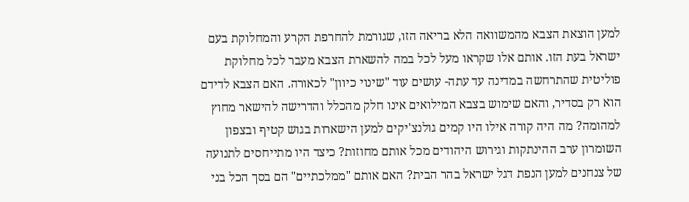למען הוצאת הצבא מהמשוואה הלא בריאה הזו, שגורמת להחרפת הקרע והמחלוקת בעם ישראל בעת הזו. אותם אלו שקראו מעל לכל במה להשארת הצבא מעבר לכל מחלוקת פוליטית שהתרחשה במדינה עד עתה- עושים עוד "שינוי כיוון" לכאורה. האם הצבא לדידם הוא רק בסדיר, והאם שימוש בצבא המילואים אינו חלק מהכלל והדרישה להישאר מחוץ למהומה? מה היה קורה אילו היו קמים גולנצ'יקים למען הישארות בגוש קטיף ובצפון השומרון ערב ההינתקות וגירוש היהודים מכל אותם מחוזות? כיצד היו מתייחסים לתנועה של צנחנים למען הנפת דגל ישראל בהר הבית? האם אותם "ממלכתיים" הם בסך הכל בני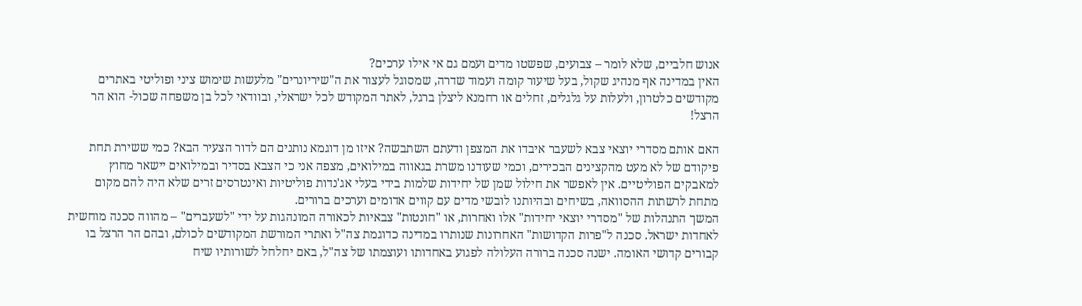אנוש חלביים, שלא לומר – צבועים, שפשטו מדים ועמם גם אי אילו ערכים?
האין במדינה אף מנהיג שקול, בעל שיעור קומה ועמוד שדרה, שמסוגל לעצור את ה"שיריונרים" מלעשות שימוש ציני ופוליטי באתרים מקודשים כלטרון, ולעלות על גלגלים, זחלים או רחמנא ליצלן ברגל, לאתר המקודש לכל ישראלי, ובוודאי לכל בן משפחה שכול- הוא הר הרצל!

האם אותם מסדרי יוצאי צבא לשעבר איבדו את המצפן ודעתם השתבשה? איזו מן דוגמא נותנים הם לדור הצעיר הבא? כמי ששירת תחת פיקודם של לא מעט מהקצינים הבכירים, וכמי שעודנו משרת בגאווה במילואים, מצפה אני כי הצבא בסדיר ובמילואים יישאר מחוץ למאבקים הפוליטיים. אין לאפשר את חילול שמן של יחידות שלמות בידי בעלי אג'נדות פוליטיות ואינטרסים זרים שלא היה להם מקום מתחת לרשתות ההסוואה, בשיחים ובהיותנו לובשי מדים עם קווים אדומים וערכים ברורים.
המשך התנהלות של "מסדרי יוצאי יחידות" אלו ואחרות, או "חונטות" צבאיות לכאורה המונהגות על ידי "לשעברים" – מהווה סכנה מוחשית לאחדות ישראל. סכנה ל"פרות הקדושות" האחרונות שנותרו במדינה כדוגמת צה"ל ואתרי המורשת המקודשים לכולם, ובהם הר הרצל בו קבורים קדושי האומה. ישנה סכנה ברורה העלולה לפגוע באחדותו ועוצמתו של צה"ל, באם יחלחל לשורותיו שיח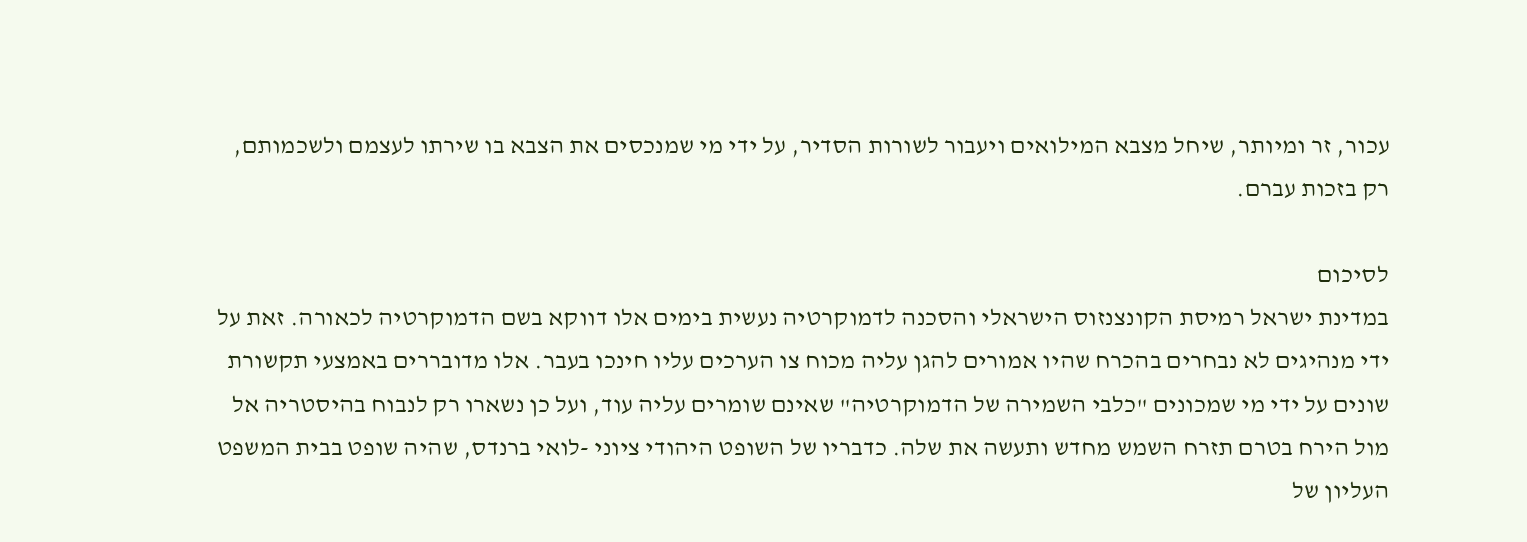עכור, זר ומיותר, שיחל מצבא המילואים ויעבור לשורות הסדיר, על ידי מי שמנכסים את הצבא בו שירתו לעצמם ולשכמותם, רק בזכות עברם.

לסיכום
במדינת ישראל רמיסת הקונצנזוס הישראלי והסכנה לדמוקרטיה נעשית בימים אלו דווקא בשם הדמוקרטיה לכאורה. זאת על ידי מנהיגים לא נבחרים בהכרח שהיו אמורים להגן עליה מכוח צו הערכים עליו חינכו בעבר. אלו מדובררים באמצעי תקשורת שונים על ידי מי שמכונים "כלבי השמירה של הדמוקרטיה" שאינם שומרים עליה עוד, ועל כן נשארו רק לנבוח בהיסטריה אל מול הירח בטרם תזרח השמש מחדש ותעשה את שלה. כדבריו של השופט היהודי ציוני -לואי ברנדס, שהיה שופט בבית המשפט העליון של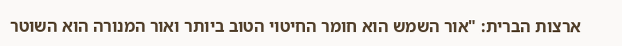ארצות הברית: "אור השמש הוא חומר החיטוי הטוב ביותר ואור המנורה הוא השוטר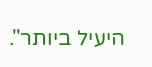היעיל ביותר".